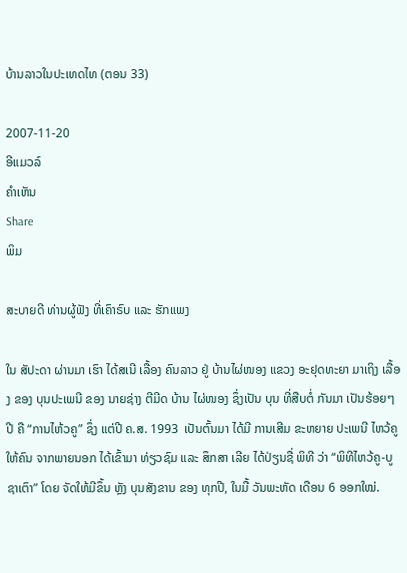ບ້ານລາວໃນປະເທດໄທ (ຕອນ 33)

2007-11-20
ອີແມວລ໌
ຄໍາເຫັນ
Share
ພິມ

ສະບາຍດີ ທ່ານຜູ້ຟັງ ທີ່ເຄົາຣົບ ແລະ ຮັກແພງ

ໃນ ສັປະດາ ຜ່ານມາ ເຮົາ ໄດ້ສເນີ ເລື້ອງ ຄົນລາວ ຢູ່ ບ້ານໄຜ່ໜອງ ແຂວງ ອະຢຸດທະຍາ ມາເຖິງ ເລື້ອງ ຂອງ ບຸນປະເພນີ ຂອງ ນາຍຊ່າງ ຕີມີດ ບ້ານ ໄຜ່ໜອງ ຊຶ່ງເປັນ ບຸນ ທີ່ສືບຕໍ່ ກັນມາ ເປັນຮ້ອຍໆ ປີ ຄື “ການໄຫ້ວຄູ” ຊຶ່ງ ແຕ່ປີ ຄ.ສ. 1993  ເປັນຕົ້ນມາ ໄດ້ມີ ການເສີມ ຂະຫຍາຍ ປະເພນີ ໄຫວ້ຄູ ໃຫ້ຄົນ ຈາກພາຍນອກ ໄດ້ເຂົ້າມາ ທ່ຽວຊົມ ແລະ ສຶກສາ ເລີຍ ໄດ້ປ່ຽນຊື່ ພິທີ ວ່າ “ພິທີໄຫວ້ຄູ-ບູຊາເຕົາ” ໂດຍ ຈັດໃຫ້ມີຂຶ້ນ ຫຼັງ ບຸນສັງຂານ ຂອງ ທຸກປີ, ໃນມື້ ວັນພະຫັດ ເດືອນ 6 ອອກໃໝ່.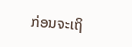ກ່ອນຈະເຖິ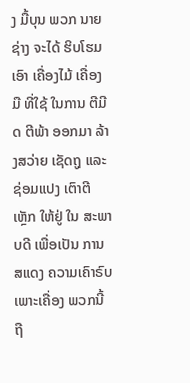ງ ມື້ບຸນ ພວກ ນາຍຊ່າງ ຈະໄດ້ ຮິບໂຮມ ເອົາ ເຄື່ອງໄມ້ ເຄື່ອງມື ທີ່ໃຊ້ ໃນການ ຕີມີດ ຕີພ້າ ອອກມາ ລ້າງສວ່າຍ ເຊັດຖູ ແລະ ຊ່ອມແປງ ເຕົາຕີເຫຼັກ ໃຫ້ຢູ່ ໃນ ສະພາບດີ ເພື່ອເປັນ ການສແດງ ຄວາມເຄົາຣົບ ເພາະເຄື່ອງ ພວກນີ້ ຖື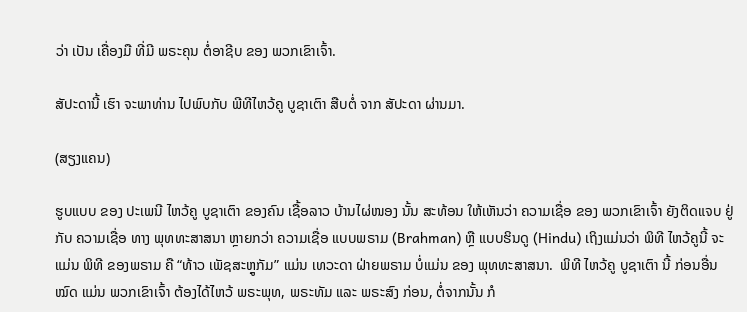ວ່າ ເປັນ ເຄື່ອງມື ທີ່ມີ ພຣະຄຸນ ຕໍ່ອາຊີບ ຂອງ ພວກເຂົາເຈົ້າ.

ສັປະດານີ້ ເຮົາ ຈະພາທ່ານ ໄປພົບກັບ ພີທີໄຫວ້ຄູ ບູຊາເຕົາ ສືບຕໍ່ ຈາກ ສັປະດາ ຜ່ານມາ.

(ສຽງແຄນ)

ຮູບແບບ ຂອງ ປະເພນີ ໄຫວ້ຄູ ບູຊາເຕົາ ຂອງຄົນ ເຊື້ອລາວ ບ້ານໄຜ່ໜອງ ນັ້ນ ສະທ້ອນ ໃຫ້ເຫັນວ່າ ຄວາມເຊື່ອ ຂອງ ພວກເຂົາເຈົ້າ ຍັງຕິດແຈບ ຢູ່ກັບ ຄວາມເຊື່ອ ທາງ ພຸທທະສາສນາ ຫຼາຍກວ່າ ຄວາມເຊື່ອ ແບບພຣາມ (Brahman) ຫຼື ແບບຮິນດູ (Hindu) ເຖິງແມ່ນວ່າ ພິທີ ໄຫວ້ຄູນີ້ ຈະແມ່ນ ພິທີ ຂອງພຣາມ ຄື “ທ້າວ ເພັຊສະຫຼູກັມ” ແມ່ນ ເທວະດາ ຝ່າຍພຣາມ ບໍ່ແມ່ນ ຂອງ ພຸທທະສາສນາ.  ພິທີ ໄຫວ້ຄູ ບູຊາເຕົາ ນີ້ ກ່ອນອື່ນໝົດ ແມ່ນ ພວກເຂົາເຈົ້າ ຕ້ອງໄດ້ໄຫວ້ ພຣະພຸທ, ພຣະທັມ ແລະ ພຣະສົງ ກ່ອນ, ຕໍ່ຈາກນັ້ນ ກໍ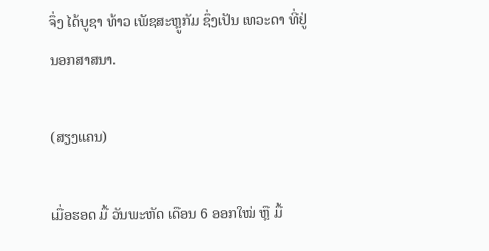ຈຶ່ງ ໄດ້ບູຊາ ທ້າວ ເພັຊສະຫຼູກັມ ຊຶ່ງເປັນ ເທວະດາ ທີ່ຢູ່ ນອກສາສນາ.

(ສຽງແຄນ)

ເມື່ອຮອດ ມື້ ວັນພະຫັດ ເດືອນ 6 ອອກໃໝ່ ຫຼື ມື້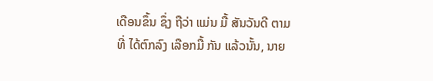ເດືອນຂຶ້ນ ຊຶ່ງ ຖືວ່າ ແມ່ນ ມື້ ສັນວັນດີ ຕາມທີ່ ໄດ້ຕົກລົງ ເລືອກມື້ ກັນ ແລ້ວນັ້ນ, ນາຍ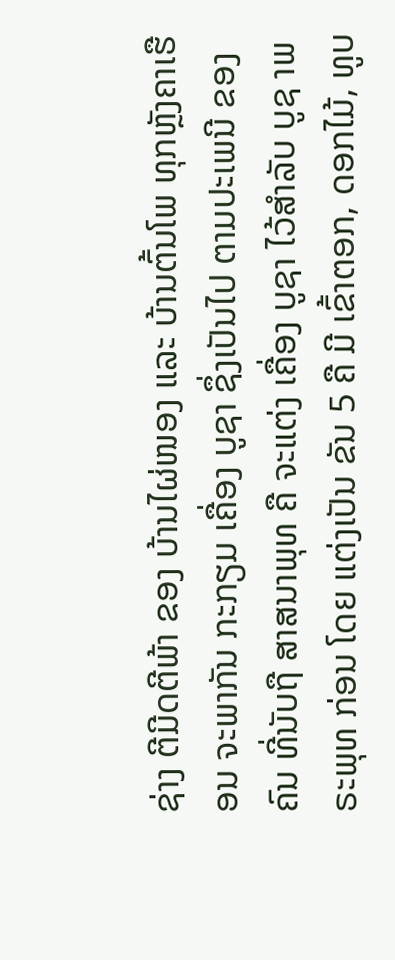ຊ່າງ ຕີມີດຕີພ້າ ຂອງ ບ້ານໄຜ່ໜອງ ແລະ ບ້ານຕົ້ນໂພ ທຸກຫຼັງຄາເຮືອນ ຈະພາກັນ ກະກຽມ ເຄື່ອງ ບູຊາ ຊຶ່ງເປັນໄປ ຕາມປະເພນີ ຂອງຄົນ ທີ່ນັບຖື ສາສນາພຸທ ຄື ຈະແຕ່ງ ເຄື່ອງ ບູຊາ ໄວ້ສຳລັບ ບູຊ າພຣະພຸທ ກ່ອນ ໂດຍ ແຕ່ງເປັນ ຂັນ 5 ຄື ມີ ເຂົ້າຕອກ, ດອກໄມ້, ທູບ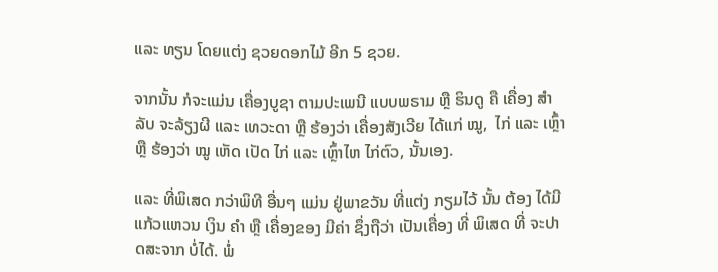ແລະ ທຽນ ໂດຍແຕ່ງ ຊວຍດອກໄມ້ ອີກ 5 ຊວຍ.

ຈາກນັ້ນ ກໍຈະແມ່ນ ເຄື່ອງບູຊາ ຕາມປະເພນີ ແບບພຣາມ ຫຼື ຮິນດູ ຄື ເຄື່ອງ ສຳລັບ ຈະລ້ຽງຜີ ແລະ ເທວະດາ ຫຼື ຮ້ອງວ່າ ເຄື່ອງສັງເວີຍ ໄດ້ແກ່ ໝູ,  ໄກ່ ແລະ ເຫຼົ້າ ຫຼື ຮ້ອງວ່າ ໝູ ເຫັດ ເປັດ ໄກ່ ແລະ ເຫຼົ້າໄຫ ໄກ່ຕົວ, ນັ້ນເອງ.

ແລະ ທີ່ພິເສດ ກວ່າພິທີ ອື່ນໆ ແມ່ນ ຢູ່ພາຂວັນ ທີ່ແຕ່ງ ກຽມໄວ້ ນັ້ນ ຕ້ອງ ໄດ້ມີ ແກ້ວແຫວນ ເງິນ ຄຳ ຫຼື ເຄື່ອງຂອງ ມີຄ່າ ຊຶ່ງຖືວ່າ ເປັນເຄື່ອງ ທີ່ ພິເສດ ທີ່ ຈະປາດສະຈາກ ບໍ່ໄດ້. ພໍ່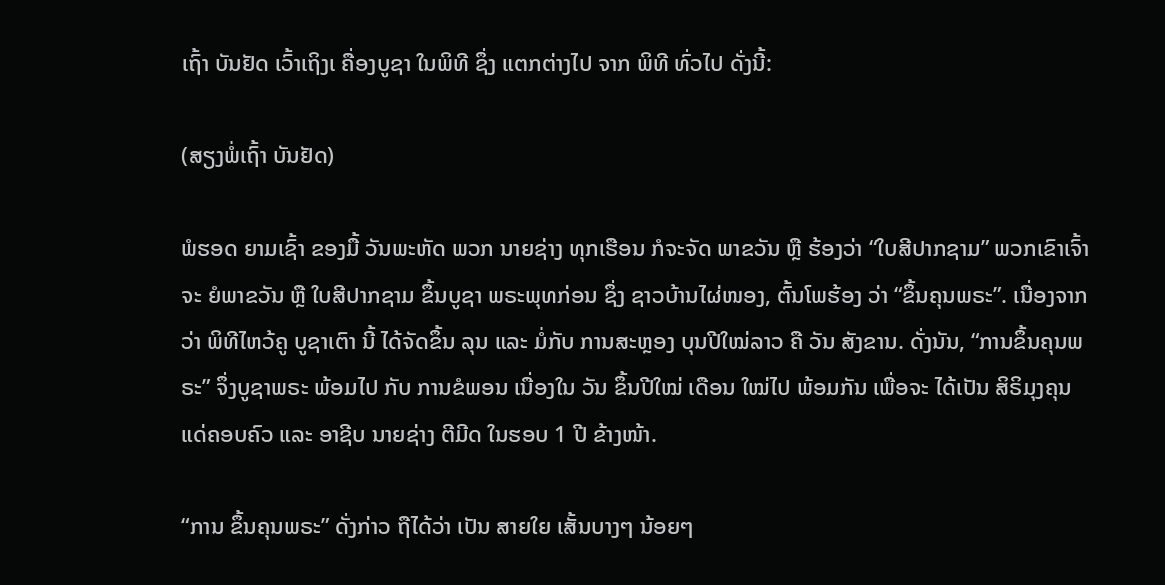ເຖົ້າ ບັນຢັດ ເວົ້າເຖິງເ ຄື່ອງບູຊາ ໃນພິທີ ຊຶ່ງ ແຕກຕ່າງໄປ ຈາກ ພິທີ ທົ່ວໄປ ດັ່ງນີ້:

(ສຽງພໍ່ເຖົ້າ ບັນຢັດ)

ພໍຮອດ ຍາມເຊົ້າ ຂອງມື້ ວັນພະຫັດ ພວກ ນາຍຊ່າງ ທຸກເຮືອນ ກໍຈະຈັດ ພາຂວັນ ຫຼື ຮ້ອງວ່າ “ໃບສີປາກຊາມ” ພວກເຂົາເຈົ້າ ຈະ ຍໍພາຂວັນ ຫຼື ໃບສີປາກຊາມ ຂຶ້ນບູຊາ ພຣະພຸທກ່ອນ ຊຶ່ງ ຊາວບ້ານໄຜ່ໜອງ, ຕົ້ນໂພຮ້ອງ ວ່າ “ຂຶ້ນຄຸນພຣະ”. ເນື່ອງຈາກວ່າ ພິທີໄຫວ້ຄູ ບູຊາເຕົາ ນີ້ ໄດ້ຈັດຂຶ້ນ ລຸນ ແລະ ມໍ່ກັບ ການສະຫຼອງ ບຸນປີໃໝ່ລາວ ຄື ວັນ ສັງຂານ. ດັ່ງນັນ, “ການຂຶ້ນຄຸນພຣະ” ຈຶ່ງບູຊາພຣະ ພ້ອມໄປ ກັບ ການຂໍພອນ ເນື່ອງໃນ ວັນ ຂຶ້ນປີໃໝ່ ເດືອນ ໃໝ່ໄປ ພ້ອມກັນ ເພື່ອຈະ ໄດ້ເປັນ ສິຣິມຸງຄຸນ ແດ່ຄອບຄົວ ແລະ ອາຊີບ ນາຍຊ່າງ ຕີມີດ ໃນຮອບ 1 ປີ ຂ້າງໜ້າ.

“ການ ຂຶ້ນຄຸນພຣະ” ດັ່ງກ່າວ ຖືໄດ້ວ່າ ເປັນ ສາຍໃຍ ເສັ້ນບາງໆ ນ້ອຍໆ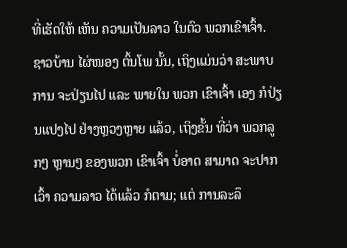ທີ່ເຮັດໃຫ້ ເຫັນ ຄວາມເປັນລາວ ໃນຕົວ ພວກເຂົາເຈົ້າ. ຊາວບ້ານ ໄຜ່ໜອງ ຕົ້ນໂພ ນັ້ນ, ເຖິງແມ່ນວ່າ ສະພາບການ ຈະປ່ຽນໄປ ແລະ ພາຍໃນ ພວກ ເຂົາເຈົ້າ ເອງ ກໍປ່ຽນແປງໄປ ຢ່າງຫຼວງຫຼາຍ ແລ້ວ, ເຖິງຂັ້ນ ທີ່ວ່າ ພວກລູກໆ ຫຼານໆ ຂອງພວກ ເຂົາເຈົ້າ ບໍ່ອາດ ສາມາດ ຈະປາກເວົ້າ ຄວາມລາວ ໄດ້ແລ້ວ ກໍຕາມ; ແຕ່ ການລະລຶ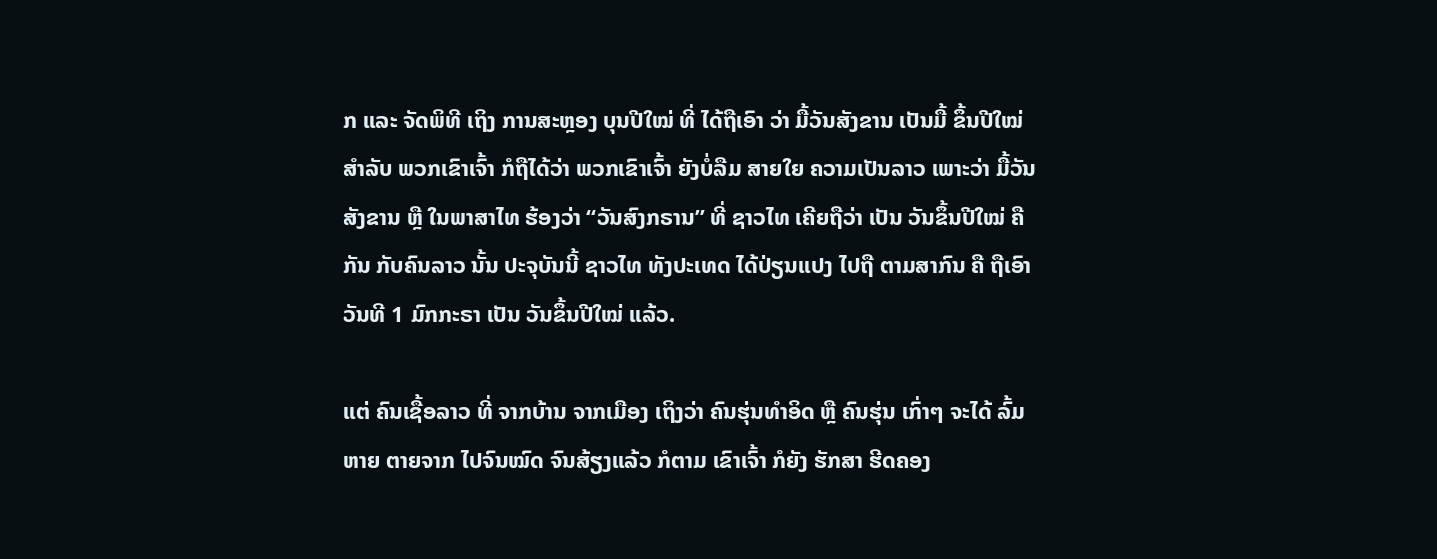ກ ແລະ ຈັດພິທີ ເຖິງ ການສະຫຼອງ ບຸນປີໃໝ່ ທີ່ ໄດ້ຖືເອົາ ວ່າ ມື້ວັນສັງຂານ ເປັນມື້ ຂຶ້ນປີໃໝ່ ສຳລັບ ພວກເຂົາເຈົ້າ ກໍຖືໄດ້ວ່າ ພວກເຂົາເຈົ້າ ຍັງບໍ່ລືມ ສາຍໃຍ ຄວາມເປັນລາວ ເພາະວ່າ ມື້ວັນສັງຂານ ຫຼື ໃນພາສາໄທ ຮ້ອງວ່າ “ວັນສົງກຣານ” ທີ່ ຊາວໄທ ເຄີຍຖືວ່າ ເປັນ ວັນຂຶ້ນປີໃໝ່ ຄືກັນ ກັບຄົນລາວ ນັ້ນ ປະຈຸບັນນີ້ ຊາວໄທ ທັງປະເທດ ໄດ້ປ່ຽນແປງ ໄປຖື ຕາມສາກົນ ຄື ຖືເອົາ ວັນທີ 1 ມົກກະຣາ ເປັນ ວັນຂຶ້ນປີໃໝ່ ແລ້ວ.

ແຕ່ ຄົນເຊື້ອລາວ ທີ່ ຈາກບ້ານ ຈາກເມືອງ ເຖິງວ່າ ຄົນຮຸ່ນທຳອິດ ຫຼື ຄົນຮຸ່ນ ເກົ່າໆ ຈະໄດ້ ລົ້ມຫາຍ ຕາຍຈາກ ໄປຈົນໝົດ ຈົນສ້ຽງແລ້ວ ກໍຕາມ ເຂົາເຈົ້າ ກໍຍັງ ຮັກສາ ຮີດຄອງ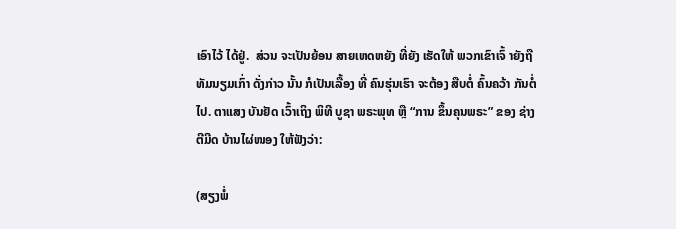ເອົາໄວ້ ໄດ້ຢູ່.  ສ່ວນ ຈະເປັນຍ້ອນ ສາຍເຫດຫຍັງ ທີ່ຍັງ ເຮັດໃຫ້ ພວກເຂົາເຈົ້ າຍັງຖື ທັມນຽມເກົ່າ ດັ່ງກ່າວ ນັ້ນ ກໍເປັນເລື້ອງ ທີ່ ຄົນຮຸ່ນເຮົາ ຈະຕ້ອງ ສືບຕໍ່ ຄົ້ນຄວ້າ ກັນຕໍ່ໄປ. ຕາແສງ ບັນຢັດ ເວົ້າເຖິງ ພິທີ ບູຊາ ພຣະພຸທ ຫຼື “ການ ຂຶ້ນຄຸນພຣະ” ຂອງ ຊ່າງຕີມີດ ບ້ານໄຜ່ໜອງ ໃຫ້ຟັງວ່າ:

(ສຽງພໍ່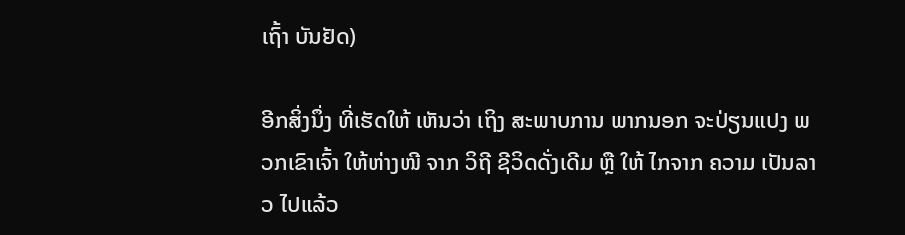ເຖົ້າ ບັນຢັດ)

ອີກສິ່ງນຶ່ງ ທີ່ເຮັດໃຫ້ ເຫັນວ່າ ເຖິງ ສະພາບການ ພາກນອກ ຈະປ່ຽນແປງ ພວກເຂົາເຈົ້າ ໃຫ້ຫ່າງໜີ ຈາກ ວິຖີ ຊີວິດດັ່ງເດີມ ຫຼື ໃຫ້ ໄກຈາກ ຄວາມ ເປັນລາວ ໄປແລ້ວ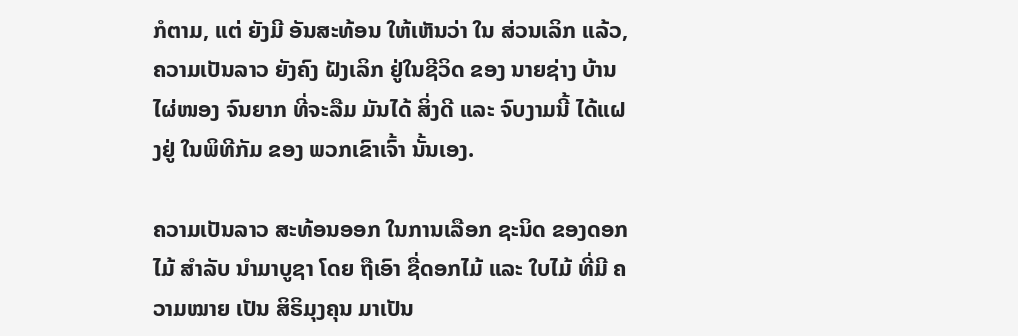ກໍຕາມ, ແຕ່ ຍັງມີ ອັນສະທ້ອນ ໃຫ້ເຫັນວ່າ ໃນ ສ່ວນເລິກ ແລ້ວ, ຄວາມເປັນລາວ ຍັງຄົງ ຝັງເລິກ ຢູ່ໃນຊີວິດ ຂອງ ນາຍຊ່າງ ບ້ານ ໄຜ່ໜອງ ຈົນຍາກ ທີ່ຈະລືມ ມັນໄດ້ ສິ່ງດີ ແລະ ຈົບງາມນີ້ ໄດ້ແຝງຢູ່ ໃນພິທີກັມ ຂອງ ພວກເຂົາເຈົ້າ ນັ້ນເອງ.

ຄວາມເປັນລາວ ສະທ້ອນອອກ ໃນການເລືອກ ຊະນິດ ຂອງດອກໄມ້ ສຳລັບ ນຳມາບູຊາ ໂດຍ ຖືເອົາ ຊື່ດອກໄມ້ ແລະ ໃບໄມ້ ທີ່ມີ ຄວາມໝາຍ ເປັນ ສິຣິມຸງຄຸນ ມາເປັນ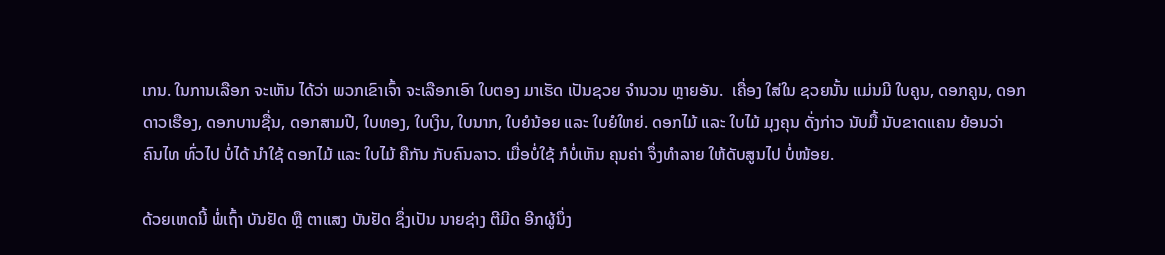ເກນ. ໃນການເລືອກ ຈະເຫັນ ໄດ້ວ່າ ພວກເຂົາເຈົ້າ ຈະເລືອກເອົາ ໃບຕອງ ມາເຮັດ ເປັນຊວຍ ຈຳນວນ ຫຼາຍອັນ.  ເຄື່ອງ ໃສ່ໃນ ຊວຍນັ້ນ ແມ່ນມີ ໃບຄູນ, ດອກຄູນ, ດອກດາວເຮືອງ, ດອກບານຊື່ນ, ດອກສາມປີ, ໃບທອງ, ໃບເງິນ, ໃບນາກ, ໃບຍໍນ້ອຍ ແລະ ໃບຍໍໃຫຍ່. ດອກໄມ້ ແລະ ໃບໄມ້ ມຸງຄຸນ ດັ່ງກ່າວ ນັບມື້ ນັບຂາດແຄນ ຍ້ອນວ່າ ຄົນໄທ ທົ່ວໄປ ບໍ່ໄດ້ ນຳໃຊ້ ດອກໄມ້ ແລະ ໃບໄມ້ ຄືກັນ ກັບຄົນລາວ. ເມື່ອບໍ່ໃຊ້ ກໍບໍ່ເຫັນ ຄຸນຄ່າ ຈຶ່ງທຳລາຍ ໃຫ້ດັບສູນໄປ ບໍ່ໜ້ອຍ.

ດ້ວຍເຫດນີ້ ພໍ່ເຖົ້າ ບັນຢັດ ຫຼື ຕາແສງ ບັນຢັດ ຊຶ່ງເປັນ ນາຍຊ່າງ ຕີມີດ ອີກຜູ້ນຶ່ງ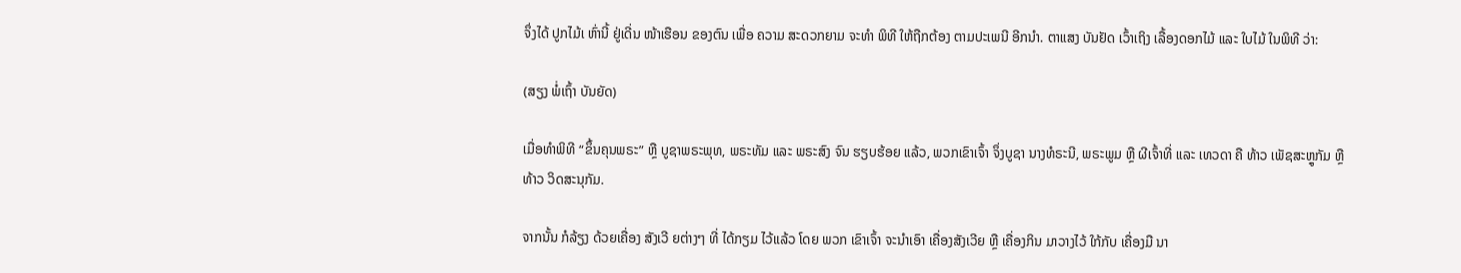ຈຶ່ງໄດ້ ປູກໄມ້ເ ຫົ່ານີ້ ຢູ່ເດີ່ນ ໜ້າເຮືອນ ຂອງຕົນ ເພື່ອ ຄວາມ ສະດວກຍາມ ຈະທຳ ພິທີ ໃຫ້ຖືກຕ້ອງ ຕາມປະເພນີ ອີກນຳ. ຕາແສງ ບັນຢັດ ເວົ້າເຖິງ ເລື້ອງດອກໄມ້ ແລະ ໃບໄມ້ ໃນພິທີ ວ່າ:

(ສຽງ ພໍ່ເຖົ້າ ບັນຍັດ)

ເມື່ອທຳພິທີ “ຂຶ້ນຄຸນພຣະ” ຫຼື ບູຊາພຣະພຸທ, ພຣະທັມ ແລະ ພຣະສົງ ຈົນ ຮຽບຮ້ອຍ ແລ້ວ, ພວກເຂົາເຈົ້າ ຈຶ່ງບູຊາ ນາງທໍຣະນີ, ພຣະພູມ ຫຼື ຜີເຈົ້າທີ່ ແລະ ເທວດາ ຄື ທ້າວ ເພັຊສະຫຼູກັມ ຫຼື ທ້າວ ວິດສະນຸກັມ.

ຈາກນັ້ນ ກໍລ້ຽງ ດ້ວຍເຄື່ອງ ສັງເວີ ຍຕ່າງໆ ທີ່ ໄດ້ກຽມ ໄວ້ແລ້ວ ໂດຍ ພວກ ເຂົາເຈົ້າ ຈະນຳເອົາ ເຄື່ອງສັງເວີຍ ຫຼື ເຄື່ອງກິນ ມາວາງໄວ້ ໃກ້ກັບ ເຄື່ອງມື ນາ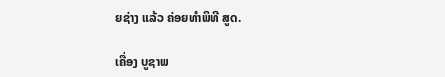ຍຊ່າງ ແລ້ວ ຄ່ອຍທຳພິທີ ສູດ.

ເຄື່ອງ ບູຊາພ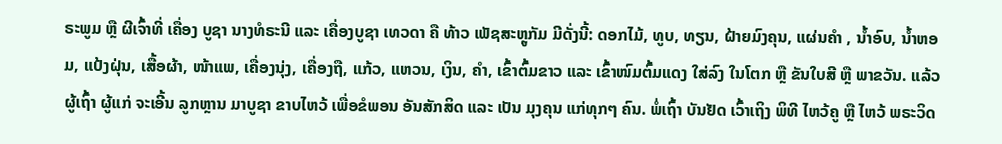ຣະພູມ ຫຼື ຜີເຈົ້າທີ່ ເຄື່ອງ ບູຊາ ນາງທໍຣະນີ ແລະ ເຄື່ອງບູຊາ ເທວດາ ຄື ທ້າວ ເພັຊສະຫຼູກັມ ມີດັ່ງນີ້: ດອກໄມ້, ທູບ, ທຽນ, ຝ້າຍມົງຄຸນ, ແຜ່ນຄຳ , ນ້ຳອົບ, ນ້ຳຫອມ, ແປ້ງຝຸ່ນ, ເສື້ອຜ້າ, ໜ້າແພ, ເຄື່ອງນຸ່ງ, ເຄື່ອງຖື, ແກ້ວ, ແຫວນ, ເງິນ, ຄຳ, ເຂົ້າຕົ້ມຂາວ ແລະ ເຂົ້າໜົມຕົ້ມແດງ ໃສ່ລົງ ໃນໂຕກ ຫຼື ຂັນໃບສີ ຫຼື ພາຂວັນ. ແລ້ວ ຜູ້ເຖົ້າ ຜູ້ແກ່ ຈະເອີ້ນ ລູກຫຼານ ມາບູຊາ ຂາບໄຫວ້ ເພື່ອຂໍພອນ ອັນສັກສິດ ແລະ ເປັນ ມຸງຄຸນ ແກ່ທຸກໆ ຄົນ. ພໍ່ເຖົ້າ ບັນຢັດ ເວົ້າເຖິງ ພິທີ ໄຫວ້ຄູ ຫຼື ໄຫວ້ ພຣະວິດ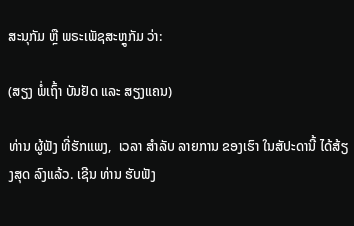ສະນຸກັມ ຫຼື ພຣະເພັຊສະຫຼູກັມ ວ່າ:

(ສຽງ ພໍ່ເຖົ້າ ບັນຢັດ ແລະ ສຽງແຄນ)

ທ່ານ ຜູ້ຟັງ ທີ່ຮັກແພງ,  ເວລາ ສຳລັບ ລາຍການ ຂອງເຮົາ ໃນສັປະດານີ້ ໄດ້ສ້ຽງສຸດ ລົງແລ້ວ. ເຊີນ ທ່ານ ຮັບຟັງ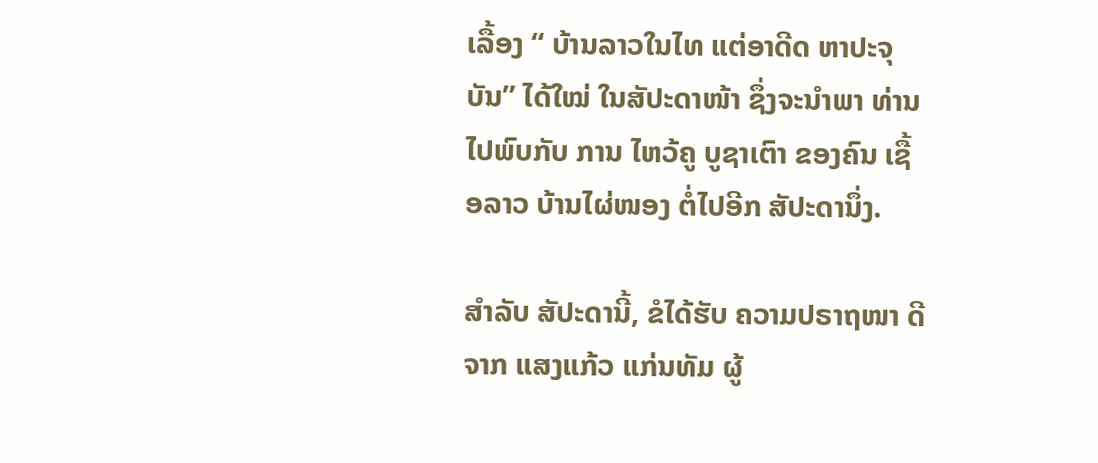ເລື້ອງ “ ບ້ານລາວໃນໄທ ແຕ່ອາດີດ ຫາປະຈຸບັນ” ໄດ້ໃໝ່ ໃນສັປະດາໜ້າ ຊຶ່ງຈະນຳພາ ທ່ານ ໄປພົບກັບ ການ ໄຫວ້ຄູ ບູຊາເຕົາ ຂອງຄົນ ເຊື້ອລາວ ບ້ານໄຜ່ໜອງ ຕໍ່ໄປອີກ ສັປະດານຶ່ງ.

ສຳລັບ ສັປະດານີ້, ຂໍໄດ້ຮັບ ຄວາມປຣາຖໜາ ດີ ຈາກ ແສງແກ້ວ ແກ່ນທັມ ຜູ້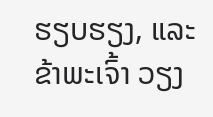ຮຽບຮຽງ, ແລະ ຂ້າພະເຈົ້າ ວຽງ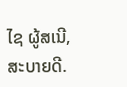ໄຊ ຜູ້ສເນີ, ສະບາຍດີ.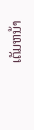ເຕັມຫນ້າ